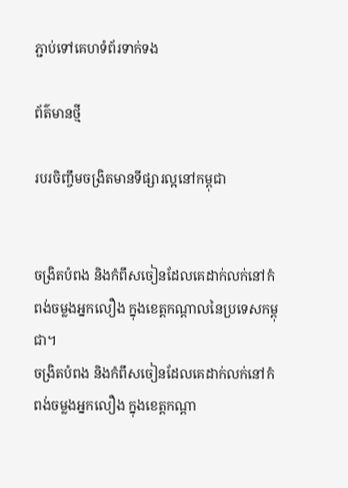ភ្ជាប់ទៅគេហទំព័រទាក់ទង

ព័ត៌មានថ្មី

របរចិញ្ចឹមចង្រិតមានទីផ្សារល្អនៅកម្ពុជា


ចង្រិតបំពង និងកំពឹសចៀនដែលគេដាក់លក់នៅកំពង់ចម្លងអ្នកលឿង ក្នុងខេត្តកណ្តាលនៃប្រទេសកម្ពុជា។
ចង្រិតបំពង និងកំពឹសចៀនដែលគេដាក់លក់នៅកំពង់ចម្លងអ្នកលឿង ក្នុងខេត្តកណ្តា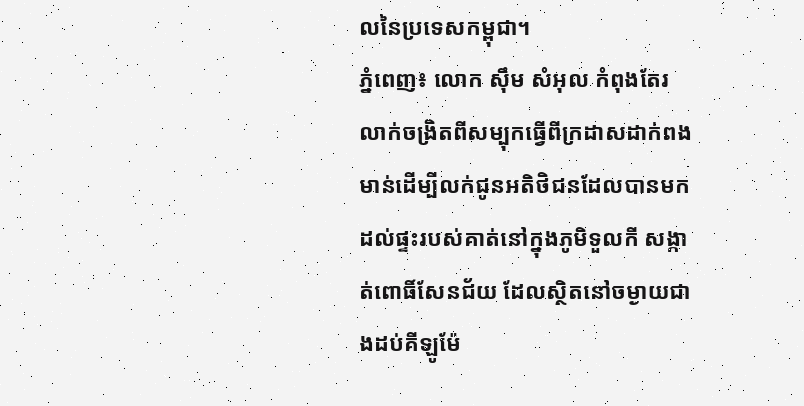លនៃប្រទេសកម្ពុជា។
ភ្នំពេញ៖ លោក ស៊ឹម សំអុល កំពុងតែរលាក់ចង្រិតពីសម្បុកធ្វើពីក្រដាសដាក់ពងមាន់ដើម្បីលក់ជូនអតិថិជនដែលបានមកដល់ផ្ទះរបស់គាត់នៅក្នុងភូមិទួលកី សង្កាត់ពោធិ៍សែនជ័យ ដែលស្ថិតនៅចម្ងាយជាងដប់គីឡូម៉ែ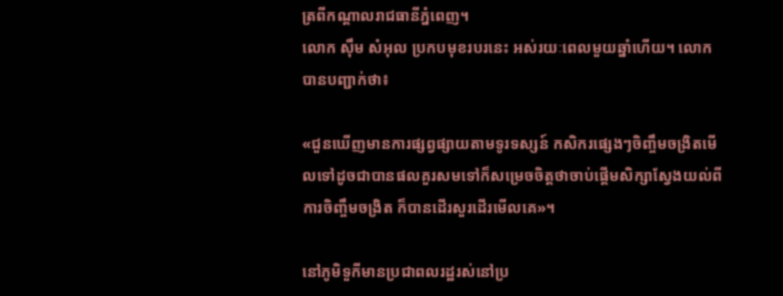ត្រពីកណ្តាលរាជធានីភ្នំពេញ។
លោក ស៊ឹម សំអុល ប្រកបមុខរបរនេះ អស់រយៈពេលមួយឆ្នាំហើយ។ លោកបានបញ្ជាក់ថា៖

«ជួនឃើញមានការផ្សព្វផ្សាយតាមទូរទស្សន៍ កសិករផ្សេងៗចិញ្ចឹមចង្រិតមើលទៅដូចជាបានផលគួរសមទៅក៏សម្រេចចិត្តថាចាប់ផ្តើមសិក្សាស្វែងយល់ពីការចិញ្ចឹមចង្រិត ក៏បានដើរសួរដើរមើលគេ»។

នៅភូមិទួកីមានប្រជាពលរដ្ឋរស់នៅប្រ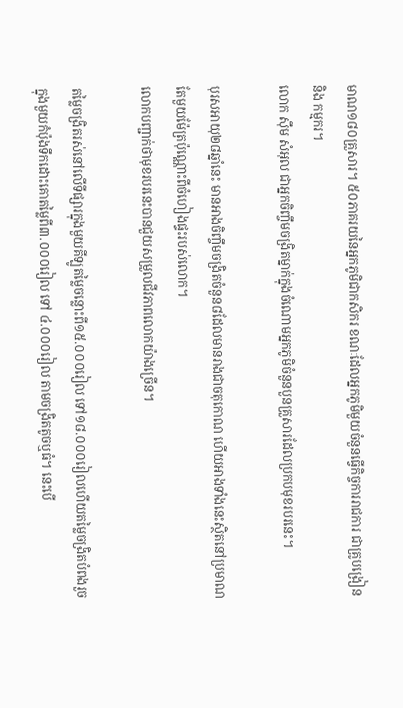មាណ១៨០គ្រួសារ។ ៥០ភាគរយនៃអ្នកភូមិជាកសិករ ខណៈដែលអ្នកភូមិមួយចំនួនធ្វើកិច្ចការរាជការ ជាគ្រូបង្រៀន និង កម្មករ។
លោក ស៊ឹម សំអុល ជាអ្នកចិញ្ចឹមចង្រិតម្នាក់ក្នុងចំណោមអ្នកភូមិចំនួនបួនគ្រួសារដែលប្រកបមុខរបរនេះ។

បុរសអាយុ២៨ឆ្នាំនេះ មានអាងចិញ្ចឹមចង្រិតចំនួន៨ដែលមានរាងជាចតុកោណ ហើយអាងទាំងនេះស្ថិតនៅប្រមាណតែមួយម៉ែត្រប៉ុណ្ណោះពីចំហៀងផ្ទះរបស់លោក។
លោកបញ្ជាក់ថាមុខរបរនេះបានជួយសម្រួលជីវភាពលោកយ៉ាងច្រើន។

តម្លៃចង្រិតរស់នៅលើទីផ្សារក្នុងមួយគីឡូតម្លៃចន្លោះពី១៥.០០០រៀល ទៅ១៨.០០០រៀលហើយតម្លៃចង្រិតបំពងរួចក្នុងមួយកំប៉ុងទឹកដោះគោតម្លៃពី៣.០០០រៀល ទៅ ៤.០០០រៀល តាមចង្រិតតូចឬធំ។ នេះបើ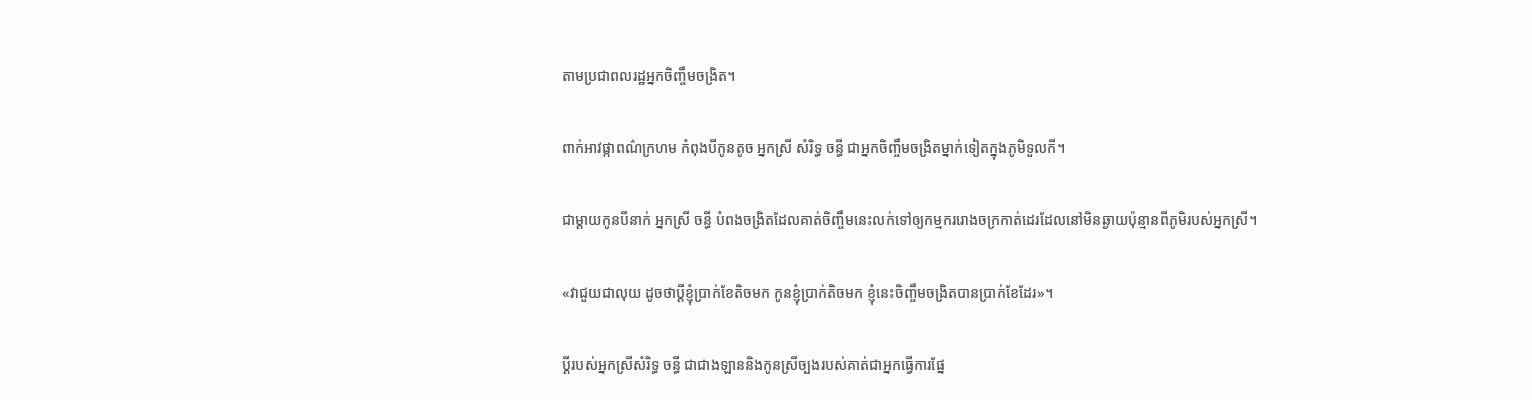តាមប្រជាពលរដ្ឋអ្នកចិញ្ចឹមចង្រិត។

ពាក់អាវផ្កាពណ៌ក្រហម កំពុងបីកូនតូច អ្នកស្រី សំរិទ្ធ ចន្ធី ជាអ្នកចិញ្ចឹមចង្រិតម្នាក់ទៀតក្នុងភូមិទួលកី។

ជាម្តាយកូនបីនាក់ អ្នកស្រី ចន្ធី បំពងចង្រិតដែលគាត់ចិញ្ចឹមនេះលក់ទៅឲ្យកម្មកររោងចក្រកាត់ដេរដែលនៅមិនឆ្ងាយប៉ុន្មានពីភូមិរបស់អ្នកស្រី។

«វាជួយជាលុយ ដូចថាប្តីខ្ញុំប្រាក់ខែតិចមក កូនខ្ញុំប្រាក់តិចមក ខ្ញុំនេះចិញ្ចឹមចង្រិតបានប្រាក់ខែដែរ»។

ប្តីរបស់អ្នកស្រីសំរិទ្ធ ចន្ធី ជាជាងឡាននិងកូនស្រីច្បងរបស់គាត់ជាអ្នកធ្វើការផ្នែ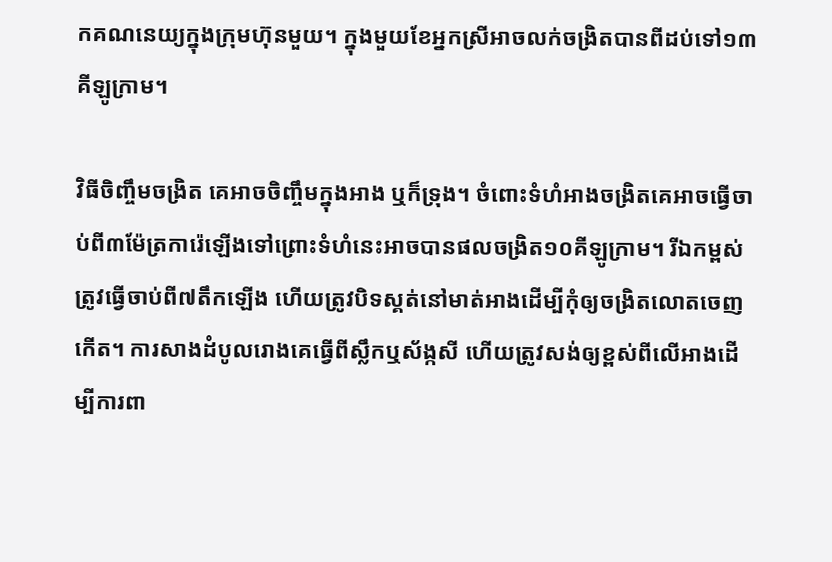កគណនេយ្យក្នុងក្រុមហ៊ុនមួយ។ ក្នុងមួយខែអ្នកស្រីអាចលក់ចង្រិតបានពីដប់ទៅ១៣គីឡូក្រាម។

វិធីចិញ្ចឹមចង្រិត គេអាចចិញ្ចឹមក្នុងអាង ឬក៏ទ្រុង។ ចំពោះទំហំអាងចង្រិតគេអាចធ្វើចាប់ពី៣ម៉ែត្រការ៉េឡើងទៅព្រោះទំហំនេះអាចបានផលចង្រិត១០គីឡូក្រាម។ រីឯកម្ពស់ត្រូវធ្វើចាប់ពី៧តឹកឡើង ហើយត្រូវបិទស្គត់នៅមាត់អាងដើម្បីកុំឲ្យចង្រិតលោតចេញកើត។ ការសាងដំបូលរោងគេធ្វើពីស្លឹកឬស័ង្កសី ហើយត្រូវសង់ឲ្យខ្ពស់ពីលើអាងដើម្បីការពា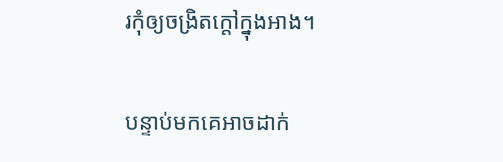រកុំឲ្យចង្រិតក្តៅក្នុងអាង។

បន្ទាប់មកគេអាចដាក់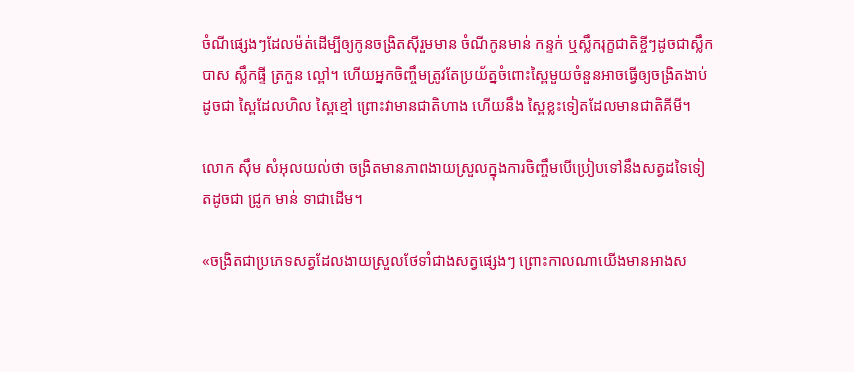ចំណីផ្សេងៗដែលម៉ត់ដើម្បីឲ្យកូនចង្រិតស៊ីរួមមាន ចំណីកូនមាន់ កន្ទក់ ឬស្លឹករុក្ខជាតិខ្ចីៗដូចជាស្លឹកបាស ស្លឹកផ្ទី ត្រកួន ល្ពៅ។ ហើយអ្នកចិញ្ចឹមត្រូវតែប្រយ័ត្នចំពោះស្ពៃមួយចំនួនអាចធ្វើឲ្យចង្រិតងាប់ដូចជា ស្ពៃដែលហិល ស្ពៃខ្មៅ ព្រោះវាមានជាតិហាង ហើយនឹង ស្ពៃខ្លះទៀតដែលមានជាតិគីមី។

លោក ស៊ឹម សំអុលយល់ថា ចង្រិតមានភាពងាយស្រួលក្នុងការចិញ្ចឹមបើប្រៀបទៅនឹងសត្វដទៃទៀតដូចជា ជ្រូក មាន់ ទាជាដើម។

«ចង្រិតជាប្រភេទសត្វដែលងាយស្រួលថែទាំជាងសត្វផ្សេងៗ ព្រោះកាលណាយើងមានអាងស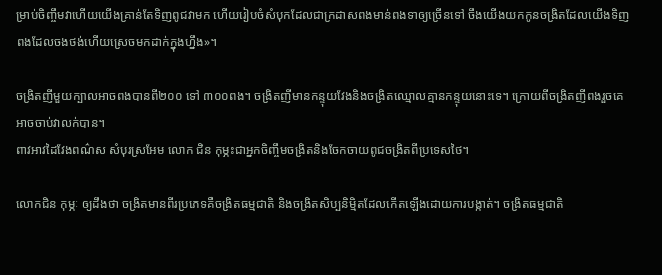ម្រាប់ចិញ្ចឹមវាហើយយើងគ្រាន់តែទិញពូជវាមក ហើយរៀបចំសំបុកដែលជាក្រដាសពងមាន់ពងទាឲ្យច្រើនទៅ ចឹងយើងយកកូនចង្រិតដែលយើងទិញពងដែលចងថង់ហើយស្រេចមកដាក់ក្នុងហ្នឹង»។

ចង្រិតញីមួយក្បាលអាចពងបានពី២០០ ទៅ ៣០០ពង។ ចង្រិតញីមានកន្ទុយវែងនិងចង្រិតឈ្មោលគ្មានកន្ទុយនោះទេ។ ក្រោយពីចង្រិតញីពងរួចគេអាចចាប់វាលក់បាន។
ពាវអាវដៃវែងពណ៌ស សំបុរស្រអែម លោក ជិន កុម្ភះជាអ្នកចិញ្ចឹមចង្រិតនិងចែកចាយពូជចង្រិតពីប្រទេសថៃ។

លោកជិន កុម្ភៈ ឲ្យដឹងថា ចង្រិតមានពីរប្រភេទគឺចង្រិតធម្មជាតិ និងចង្រិតសិប្បនិម្មិតដែលកើតឡើងដោយការបង្កាត់។ ចង្រិតធម្មជាតិ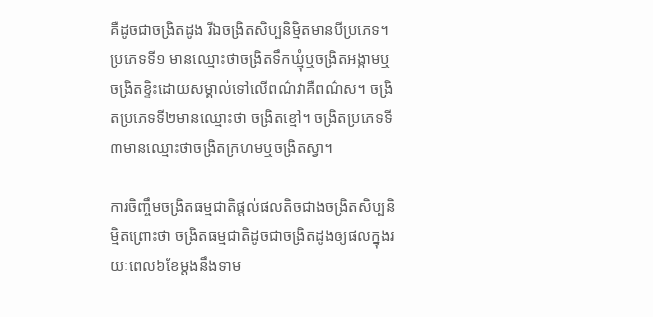គឺដូចជាចង្រិតដូង រីឯចង្រិតសិប្បនិម្មិតមានបីប្រភេទ។ ប្រភេទទី១ មានឈ្មោះថាចង្រិតទឹកឃ្មុំឬចង្រិតអង្កាមឬចង្រិតខ្ទិះដោយសម្គាល់ទៅលើពណ៌វាគឺពណ៌ស។ ចង្រិតប្រភេទទី២មានឈ្មោះថា ចង្រិតខ្មៅ។ ចង្រិតប្រភេទទី៣មានឈ្មោះថាចង្រិតក្រហមឬចង្រិតស្វា។

ការចិញ្ចឹមចង្រិតធម្មជាតិផ្តល់ផលតិចជាងចង្រិតសិប្បនិម្មិតព្រោះថា ចង្រិតធម្មជាតិដូចជាចង្រិតដូងឲ្យផលក្នុងរយៈពេល៦ខែម្តងនឹងទាម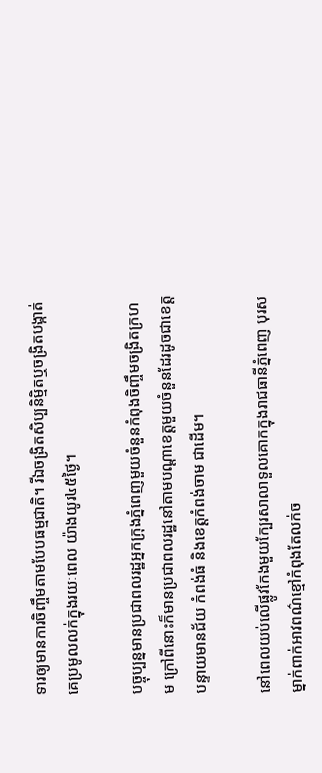ទារឲ្យមានការចិញ្ចឹមតាមបែបធម្មជាតិ។ រីឯចង្រិតសិប្បនិម្មិតឬចង្រិតបង្កាត់គេប្រមូលលក់ក្នុងរយៈពេល យ៉ាងយូរ៤៥ថ្ងៃ។

បច្ចុប្បន្នមានប្រជាពលរដ្ឋអ្នកក្រុងភ្នំពេញមួយចំនួនកំពុងចិញ្ចឹមចង្រិតក្រហម ក្រៅពីនោះក៏មានប្រជាពលរដ្ឋនៅតាមបណ្តាខេត្តមួយចំនួនដែរដូចជាខេត្តបន្ទាយមានជ័យ កំពង់ធំ និងខេត្តកំពង់ចាម ជាដើម។

នៅពេលយប់លើផ្លូវកែងមួយក្បែរសាលាទួលគោកក្នុងរាជធានីភ្នំពេញ បុរសម្នាក់ពាក់អាវពណ៌ខ្មៅកំពុងតែលក់ច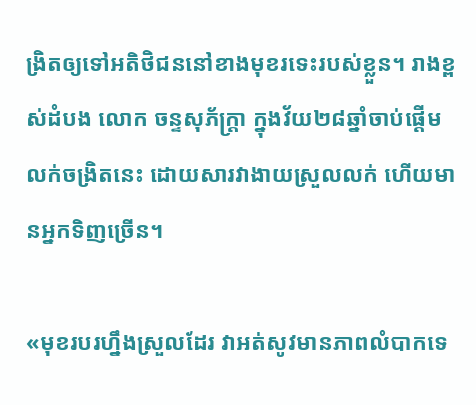ង្រិតឲ្យទៅអតិថិជននៅខាងមុខរទេះរបស់ខ្លួន។ រាងខ្ពស់ដំបង លោក ចន្ទសុភ័ក្រ្តា ក្នុងវ័យ២៨ឆ្នាំចាប់ផ្តើមលក់ចង្រិតនេះ ដោយសារវាងាយស្រួលលក់ ហើយមានអ្នកទិញច្រើន។

«មុខរបរហ្នឹងស្រួលដែរ វាអត់សូវមានភាពលំបាកទេ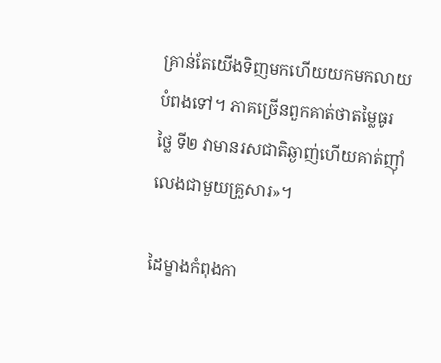គ្រាន់តែយើងទិញមកហើយយកមកលាយបំពងទៅ។ ភាគច្រើនពួកគាត់ថាតម្លៃធូរថ្លៃ ទី២ វាមានរសជាតិឆ្ងាញ់ហើយគាត់ញ៉ាំលេងជាមួយគ្រួសារ»។

ដៃម្ខាងកំពុងកា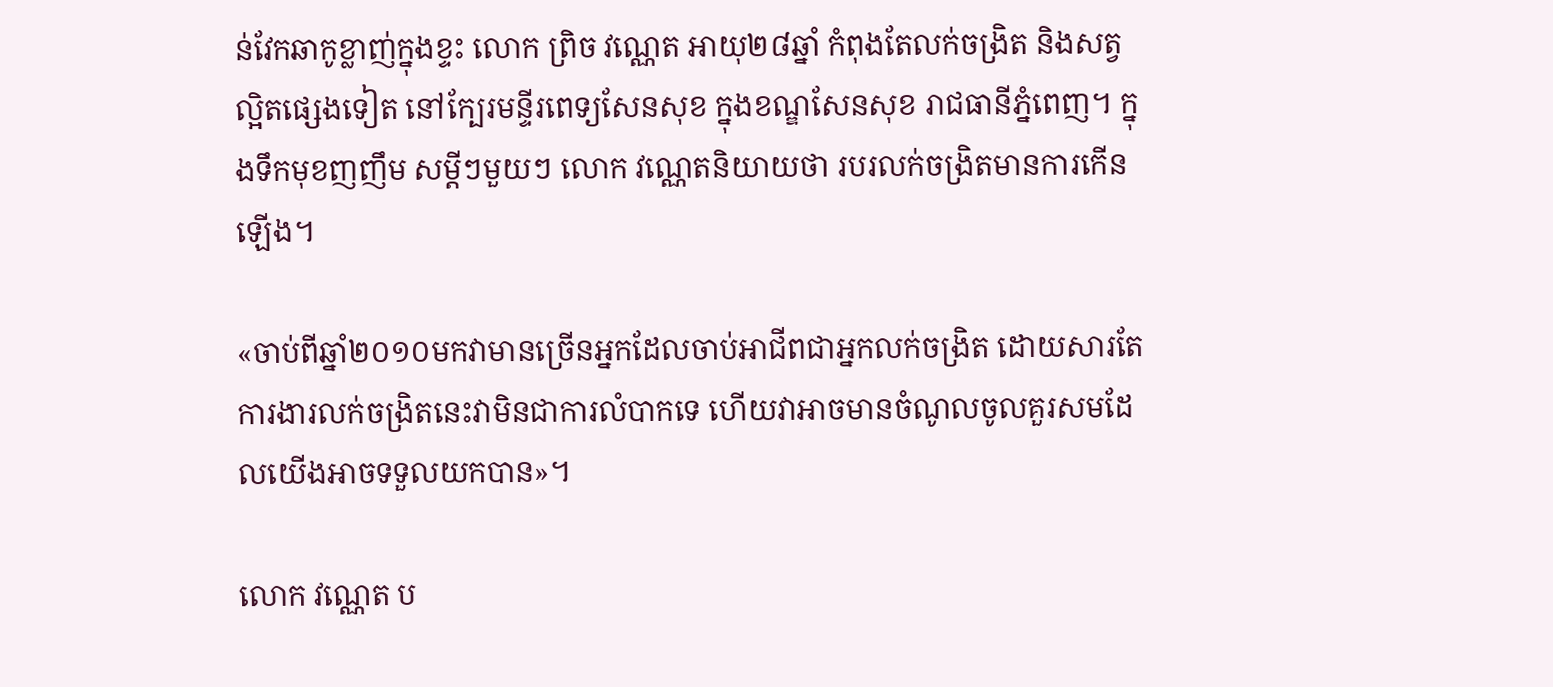ន់វែកឆាកូខ្លាញ់ក្នុងខ្ទះ លោក ព្រិច វណ្ណេត អាយុ២៨ឆ្នាំ កំពុងតែលក់ចង្រិត និងសត្វល្អិតផ្សេងទៀត នៅក្បែរមន្ទីរពេទ្យសែនសុខ ក្នុងខណ្ឌសែនសុខ រាជធានីភ្នំពេញ។ ក្នុងទឹកមុខញញឹម សម្តីៗមួយៗ លោក វណ្ណេតនិយាយថា របរលក់ចង្រិតមានការកើនឡើង។

«ចាប់ពីឆ្នាំ២០១០មកវាមានច្រើនអ្នកដែលចាប់អាជីពជាអ្នកលក់ចង្រិត ដោយសារតែការងារលក់ចង្រិតនេះវាមិនជាការលំបាកទេ ហើយវាអាចមានចំណូលចូលគួរសមដែលយើងអាចទទួលយកបាន»។

លោក វណ្ណេត ប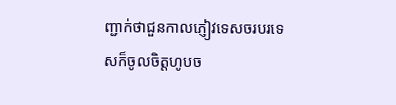ញ្ជាក់ថាជួនកាលភ្ញៀវទេសចរបរទេសក៏ចូលចិត្តហូបច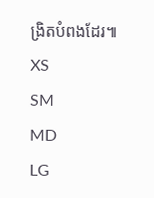ង្រិតបំពងដែរ៕
XS
SM
MD
LG